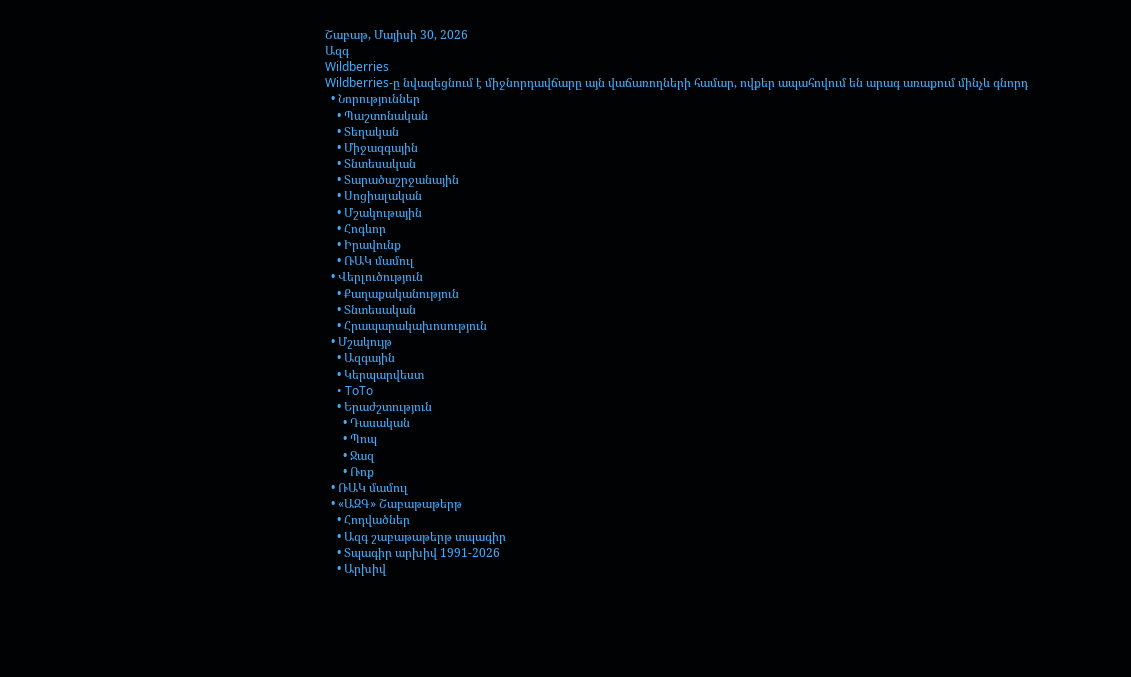Շաբաթ, Մայիսի 30, 2026
Ազգ
Wildberries
Wildberries-ը նվազեցնում է միջնորդավճարը այն վաճառողների համար, ովքեր ապահովում են արագ առաքում մինչև գնորդ
  • Նորություններ
    • Պաշտոնական
    • Տեղական
    • Միջազգային
    • Տնտեսական
    • Տարածաշրջանային
    • Սոցիալական
    • Մշակութային
    • Հոգևոր
    • Իրավունք
    • ՌԱԿ մամուլ
  • Վերլուծություն
    • Քաղաքականություն
    • Տնտեսական
    • Հրապարակախոսություն
  • Մշակույթ
    • Ազգային
    • Կերպարվեստ
    • ToTo
    • Երաժշտություն
      • Դասական
      • Պոպ
      • Ջազ
      • Ռոք
  • ՌԱԿ մամուլ
  • «ԱԶԳ» Շաբաթաթերթ
    • Հոդվածներ
    • Ազգ շաբաթաթերթ տպագիր
    • Տպագիր արխիվ 1991-2026
    • Արխիվ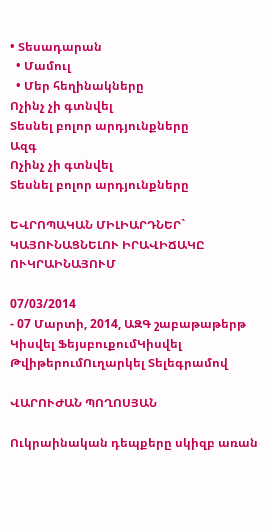• Տեսադարան
  • Մամուլ
  • Մեր հեղինակները
Ոչինչ չի գտնվել
Տեսնել բոլոր արդյունքները
Ազգ
Ոչինչ չի գտնվել
Տեսնել բոլոր արդյունքները

ԵՎՐՈՊԱԿԱՆ ՄԻԼԻԱՐԴՆԵՐ` ԿԱՅՈՒՆԱՑՆԵԼՈՒ ԻՐԱՎԻՃԱԿԸ ՈՒԿՐԱԻՆԱՅՈՒՄ

07/03/2014
- 07 Մարտի, 2014, ԱԶԳ շաբաթաթերթ
Կիսվել ՖեյսբուքումԿիսվել ԹվիթերումՈւղարկել Տելեգրամով

ՎԱՐՈՒԺԱՆ ՊՈՂՈՍՅԱՆ

Ուկրաինական դեպքերը սկիզբ առան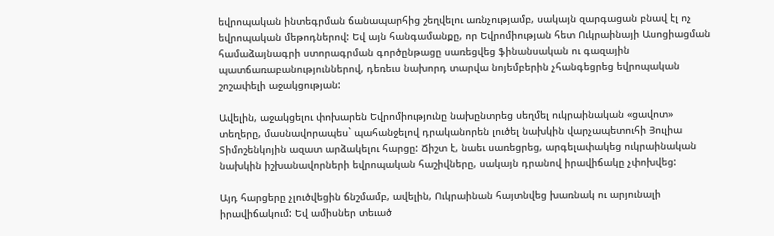եվրոպական ինտեգրման ճանապարհից շեղվելու առնչությամբ, սակայն զարգացան բնավ էլ ոչ եվրոպական մեթոդներով: Եվ այն հանգամանքը, որ Եվրոմիության հետ Ուկրաինայի Ասոցիացման համաձայնագրի ստորագրման գործընթացը սառեցվեց ֆինանսական ու գազային պատճառաբանություններով, դեռեւս նախորդ տարվա նոյեմբերին չհանգեցրեց եվրոպական շոշափելի աջակցության:

Ավելին, աջակցելու փոխարեն Եվրոմիությունը նախընտրեց սեղմել ուկրաինական «ցավոտ» տեղերը, մասնավորապես` պահանջելով դրականորեն լուծել նախկին վարչապետուհի Յուլիա Տիմոշենկոյին ազատ արձակելու հարցը: Ճիշտ է, նաեւ սառեցրեց, արգելափակեց ուկրաինական նախկին իշխանավորների եվրոպական հաշիվները, սակայն դրանով իրավիճակը չփոխվեց:

Այդ հարցերը չլուծվեցին ճնշմամբ, ավելին, Ուկրաինան հայտնվեց խառնակ ու արյունալի իրավիճակում: Եվ ամիսներ տեւած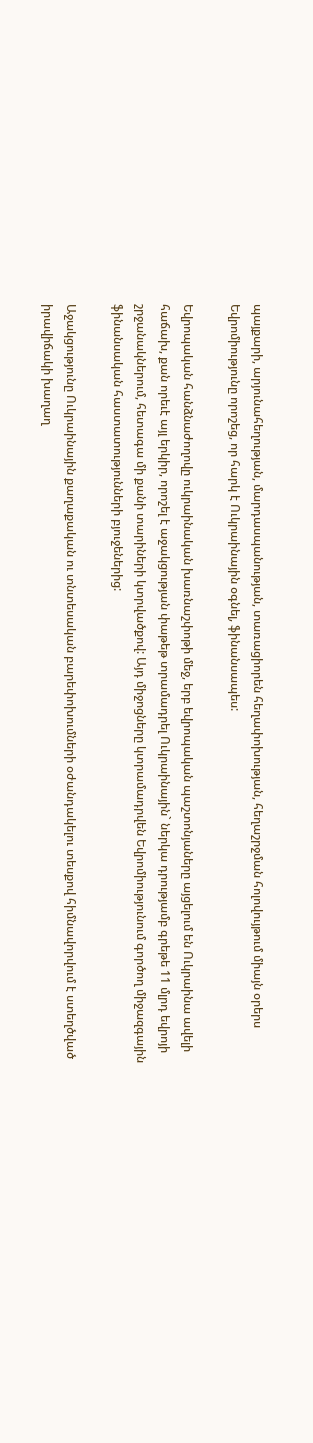պայքարի, արյունահեղության, մարդասպանության, տառացիորեն հեղափոխության, հեղաշրջման հոլովույթում միայն օրերս Եվրոմիությունը որոշեց, որ հարկ է Ուկրաինային օգնել, ֆինանսապես:

Եվրոպական հանձնաժողովը ուկրաինական խառնաշփոթի մեջ, երբ եվրոպական պաշտոնյաները այցելում են Ուկրաինա ավելի հաճախ, քան որեւէ այլ երկիր, որոշել է աջակցության փաթեթ տրամադրել Ուկրաինային` ներկա դրությամբ գրեթե 11 մլրդ եվրոյի շրջանակներում, հետագա մի քանի տարիների կտրվածքով: Այդ միջոցները կտրամադրվեն Եվրոմիությունում գործող միջազգային ֆինանսական հաստատությունների բյուջեներից:

Աջակցությունը Ուկրաինային քաղաքական ու տնտեսական բարեփոխումների օժանդակելու տեսքով հիմնավորվում է ստեղծված իրավիճակի խաղաղ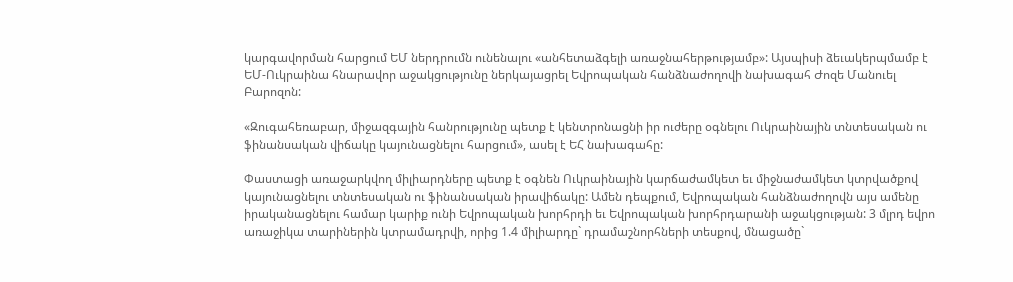կարգավորման հարցում ԵՄ ներդրումն ունենալու «անհետաձգելի առաջնահերթությամբ»: Այսպիսի ձեւակերպմամբ է ԵՄ-Ուկրաինա հնարավոր աջակցությունը ներկայացրել Եվրոպական հանձնաժողովի նախագահ Ժոզե Մանուել Բարոզոն:

«Զուգահեռաբար, միջազգային հանրությունը պետք է կենտրոնացնի իր ուժերը օգնելու Ուկրաինային տնտեսական ու ֆինանսական վիճակը կայունացնելու հարցում», ասել է ԵՀ նախագահը:

Փաստացի առաջարկվող միլիարդները պետք է օգնեն Ուկրաինային կարճաժամկետ եւ միջնաժամկետ կտրվածքով կայունացնելու տնտեսական ու ֆինանսական իրավիճակը: Ամեն դեպքում, Եվրոպական հանձնաժողովն այս ամենը իրականացնելու համար կարիք ունի Եվրոպական խորհրդի եւ Եվրոպական խորհրդարանի աջակցության: 3 մլրդ եվրո առաջիկա տարիներին կտրամադրվի, որից 1.4 միլիարդը` դրամաշնորհների տեսքով, մնացածը`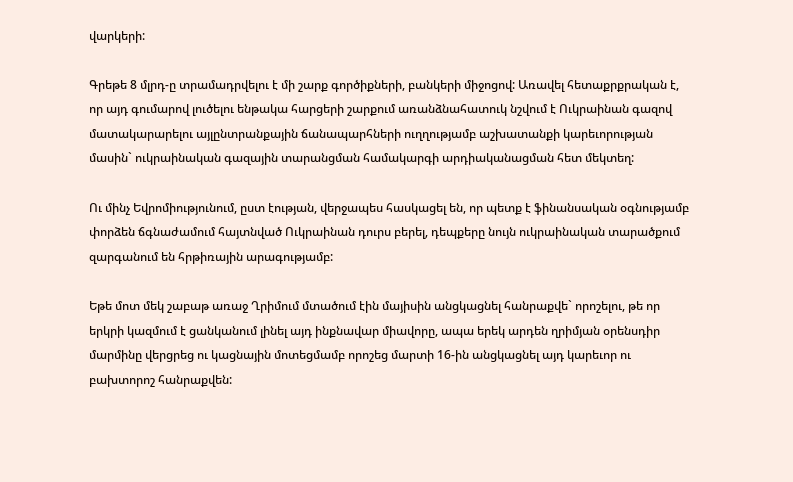վարկերի:

Գրեթե 8 մլրդ-ը տրամադրվելու է մի շարք գործիքների, բանկերի միջոցով: Առավել հետաքրքրական է, որ այդ գումարով լուծելու ենթակա հարցերի շարքում առանձնահատուկ նշվում է Ուկրաինան գազով մատակարարելու այլընտրանքային ճանապարհների ուղղությամբ աշխատանքի կարեւորության մասին` ուկրաինական գազային տարանցման համակարգի արդիականացման հետ մեկտեղ:

Ու մինչ Եվրոմիությունում, ըստ էության, վերջապես հասկացել են, որ պետք է ֆինանսական օգնությամբ փորձեն ճգնաժամում հայտնված Ուկրաինան դուրս բերել, դեպքերը նույն ուկրաինական տարածքում զարգանում են հրթիռային արագությամբ:

Եթե մոտ մեկ շաբաթ առաջ Ղրիմում մտածում էին մայիսին անցկացնել հանրաքվե` որոշելու, թե որ երկրի կազմում է ցանկանում լինել այդ ինքնավար միավորը, ապա երեկ արդեն ղրիմյան օրենսդիր մարմինը վերցրեց ու կացնային մոտեցմամբ որոշեց մարտի 16-ին անցկացնել այդ կարեւոր ու բախտորոշ հանրաքվեն: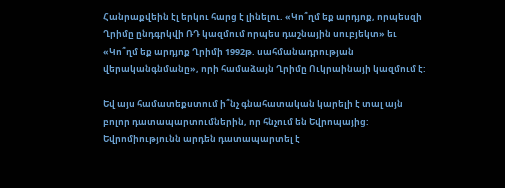Հանրաքվեին էլ երկու հարց է լինելու. «Կո՞ղմ եք արդյոք, որպեսզի Ղրիմը ընդգրկվի ՌԴ կազմում որպես դաշնային սուբյեկտ» եւ «Կո՞ղմ եք արդյոք Ղրիմի 1992թ. սահմանադրության վերականգնմանը», որի համաձայն Ղրիմը Ուկրաինայի կազմում է:

Եվ այս համատեքստում ի՞նչ գնահատական կարելի է տալ այն բոլոր դատապարտումներին, որ հնչում են Եվրոպայից: Եվրոմիությունն արդեն դատապարտել է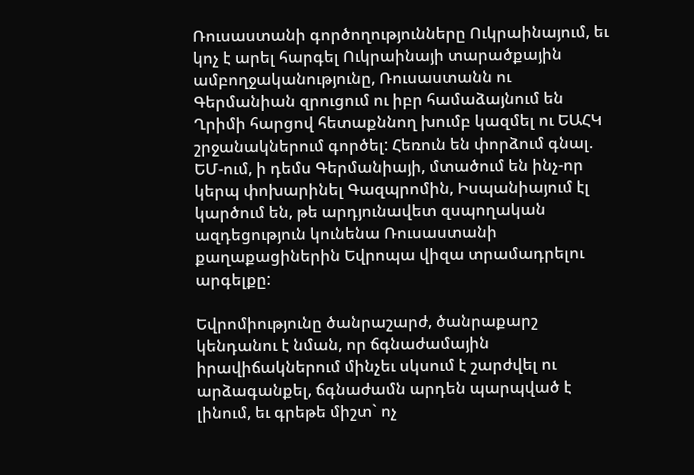Ռուսաստանի գործողությունները Ուկրաինայում, եւ կոչ է արել հարգել Ուկրաինայի տարածքային ամբողջականությունը, Ռուսաստանն ու Գերմանիան զրուցում ու իբր համաձայնում են Ղրիմի հարցով հետաքննող խումբ կազմել ու ԵԱՀԿ շրջանակներում գործել: Հեռուն են փորձում գնալ. ԵՄ-ում, ի դեմս Գերմանիայի, մտածում են ինչ-որ կերպ փոխարինել Գազպրոմին, Իսպանիայում էլ կարծում են, թե արդյունավետ զսպողական ազդեցություն կունենա Ռուսաստանի քաղաքացիներին Եվրոպա վիզա տրամադրելու արգելքը:

Եվրոմիությունը ծանրաշարժ, ծանրաքարշ կենդանու է նման, որ ճգնաժամային իրավիճակներում մինչեւ սկսում է շարժվել ու արձագանքել, ճգնաժամն արդեն պարպված է լինում, եւ գրեթե միշտ` ոչ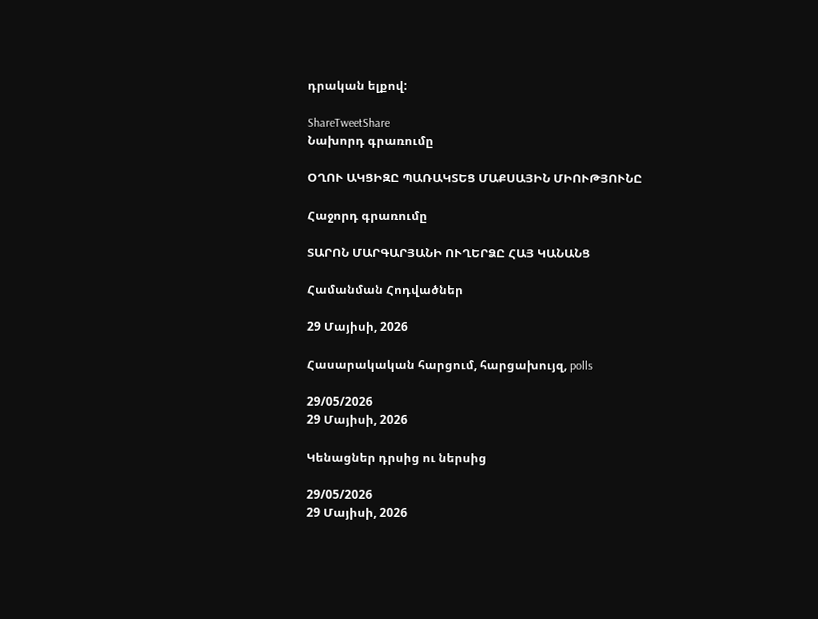դրական ելքով:

ShareTweetShare
Նախորդ գրառումը

ՕՂՈՒ ԱԿՑԻԶԸ ՊԱՌԱԿՏԵՑ ՄԱՔՍԱՅԻՆ ՄԻՈՒԹՅՈՒՆԸ

Հաջորդ գրառումը

ՏԱՐՈՆ ՄԱՐԳԱՐՅԱՆԻ ՈՒՂԵՐՁԸ ՀԱՅ ԿԱՆԱՆՑ

Համանման Հոդվածներ

29 Մայիսի, 2026

Հասարակական հարցում, հարցախույզ, polls

29/05/2026
29 Մայիսի, 2026

Կենացներ դրսից ու ներսից

29/05/2026
29 Մայիսի, 2026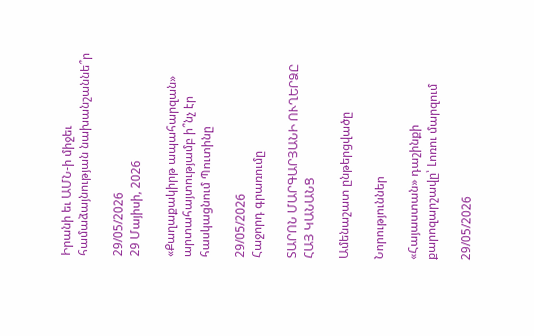Իրանի եւ ԱՄՆ-ի միջեւ համաձայնության նախանշաննե՞ր

29/05/2026
29 Մայիսի, 2026

«Քաղաքակիրթ ապահարզան» արտահայտությամբ ի՞նչ էր հասկացնում Պուտինը

29/05/2026
Հաջորդ գրառումը

ՏԱՐՈՆ ՄԱՐԳԱՐՅԱՆԻ ՈՒՂԵՐՁԸ ՀԱՅ ԿԱՆԱՆՑ

Ամենաշատ ընթերցվածը

Նորություններ

«Հայաստան» դաշինքի քարոզարշավը՝ Լոռու մարզում

29/05/2026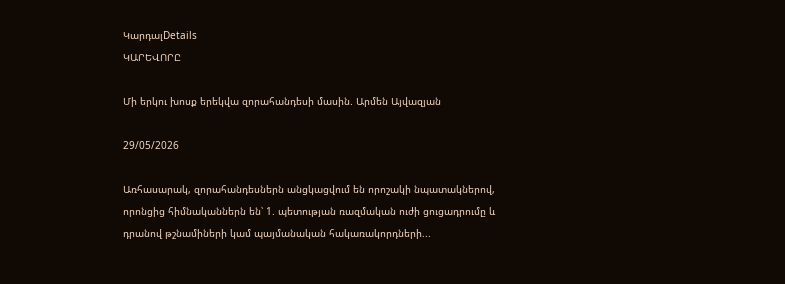ԿարդալDetails
ԿԱՐԵՎՈՐԸ

Մի երկու խոսք երեկվա զորահանդեսի մասին. Արմեն Այվազյան

29/05/2026

Առհասարակ, զորահանդեսներն անցկացվում են որոշակի նպատակներով, որոնցից հիմնականներն են՝ 1. պետության ռազմական ուժի ցուցադրումը և դրանով թշնամիների կամ պայմանական հակառակորդների...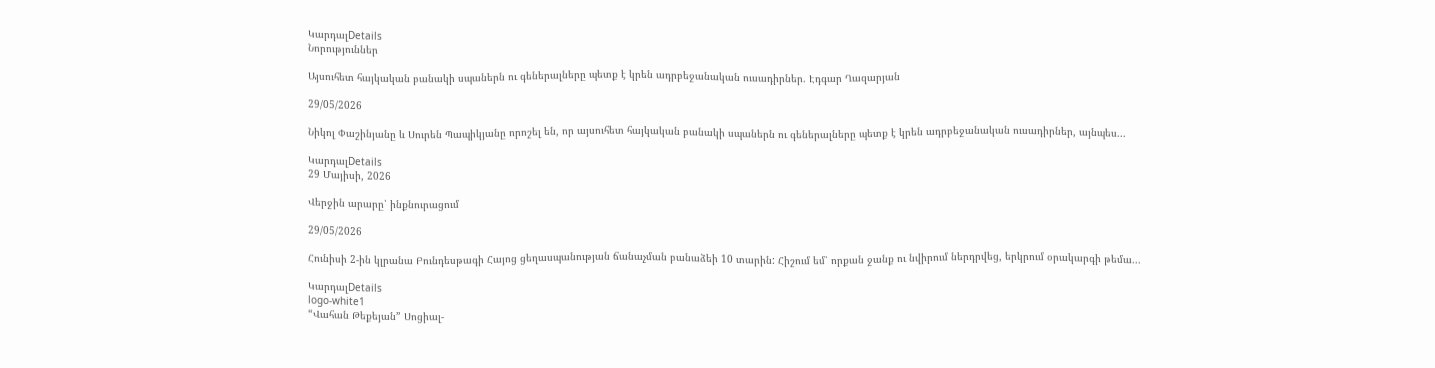ԿարդալDetails
Նորություններ

Այսուհետ հայկական բանակի սպաներն ու գեներալները պետք է կրեն ադրբեջանական ուսադիրներ. Էդգար Ղազարյան

29/05/2026

Նիկոլ Փաշինյանը և Սուրեն Պապիկյանը որոշել են, որ այսուհետ հայկական բանակի սպաներն ու գեներալները պետք է կրեն ադրբեջանական ուսադիրներ, այնպես...

ԿարդալDetails
29 Մայիսի, 2026

Վերջին արարը՝ ինքնուրացում

29/05/2026

Հունիսի 2-ին կլրանա Բունդեսթագի Հայոց ցեղասպանության ճանաչման բանաձեի 10 տարին: Հիշում եմ՝ որքան ջանք ու նվիրում ներդրվեց, երկրում օրակարգի թեմա...

ԿարդալDetails
logo-white1
“Վահան Թեքեյան” Սոցիալ-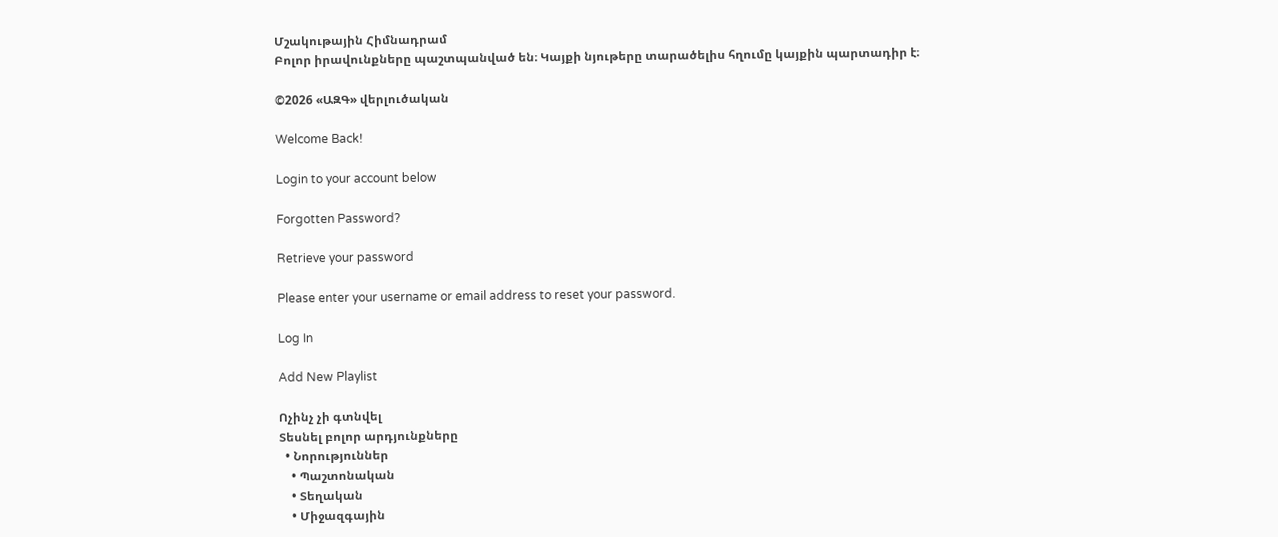Մշակութային Հիմնադրամ
Բոլոր իրավունքները պաշտպանված են։ Կայքի նյութերը տարածելիս հղումը կայքին պարտադիր է։

©2026 «ԱԶԳ» վերլուծական

Welcome Back!

Login to your account below

Forgotten Password?

Retrieve your password

Please enter your username or email address to reset your password.

Log In

Add New Playlist

Ոչինչ չի գտնվել
Տեսնել բոլոր արդյունքները
  • Նորություններ
    • Պաշտոնական
    • Տեղական
    • Միջազգային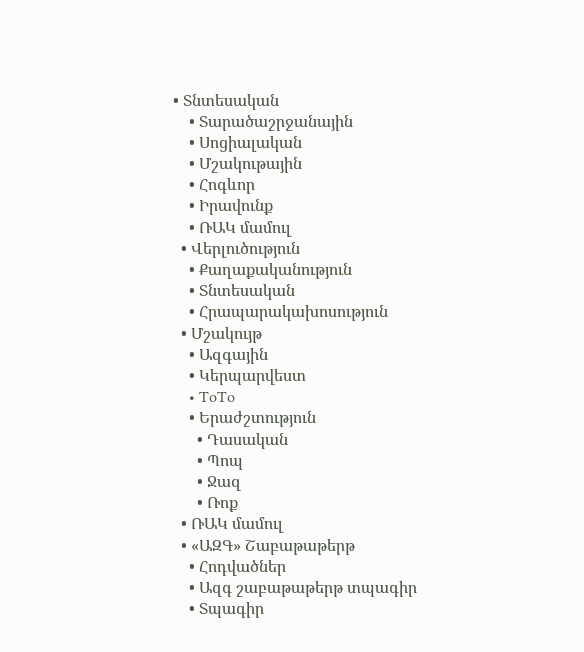• Տնտեսական
    • Տարածաշրջանային
    • Սոցիալական
    • Մշակութային
    • Հոգևոր
    • Իրավունք
    • ՌԱԿ մամուլ
  • Վերլուծություն
    • Քաղաքականություն
    • Տնտեսական
    • Հրապարակախոսություն
  • Մշակույթ
    • Ազգային
    • Կերպարվեստ
    • ToTo
    • Երաժշտություն
      • Դասական
      • Պոպ
      • Ջազ
      • Ռոք
  • ՌԱԿ մամուլ
  • «ԱԶԳ» Շաբաթաթերթ
    • Հոդվածներ
    • Ազգ շաբաթաթերթ տպագիր
    • Տպագիր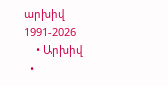արխիվ 1991-2026
    • Արխիվ
  •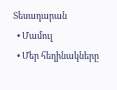Տեսադարան
  • Մամուլ
  • Մեր հեղինակները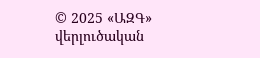© 2025 «ԱԶԳ» վերլուծական